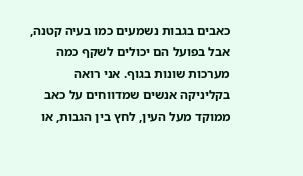כאבים בגבות נשמעים כמו בעיה קטנה, אבל בפועל הם יכולים לשקף כמה מערכות שונות בגוף. אני רואה בקליניקה אנשים שמדווחים על כאב ממוקד מעל העין, לחץ בין הגבות, או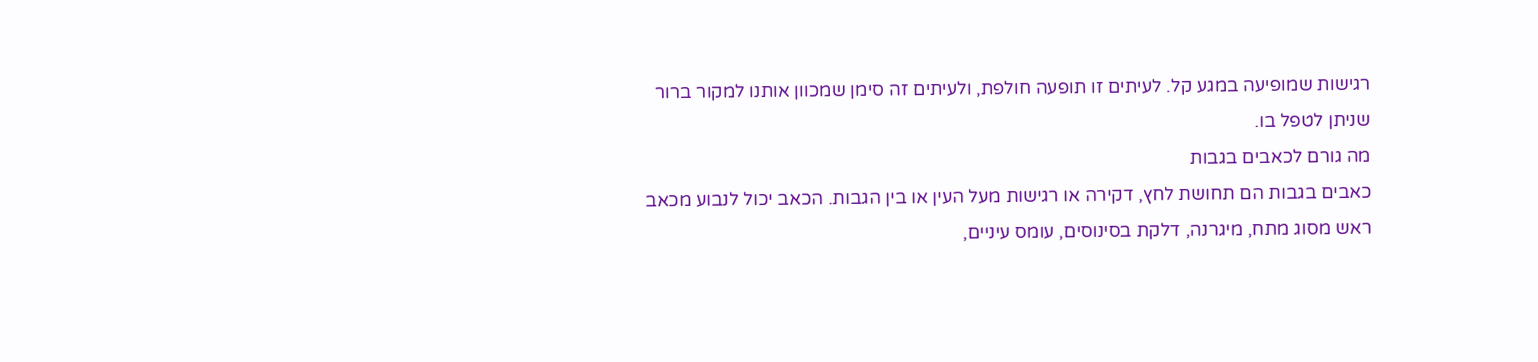רגישות שמופיעה במגע קל. לעיתים זו תופעה חולפת, ולעיתים זה סימן שמכוון אותנו למקור ברור שניתן לטפל בו.
מה גורם לכאבים בגבות
כאבים בגבות הם תחושת לחץ, דקירה או רגישות מעל העין או בין הגבות. הכאב יכול לנבוע מכאב ראש מסוג מתח, מיגרנה, דלקת בסינוסים, עומס עיניים,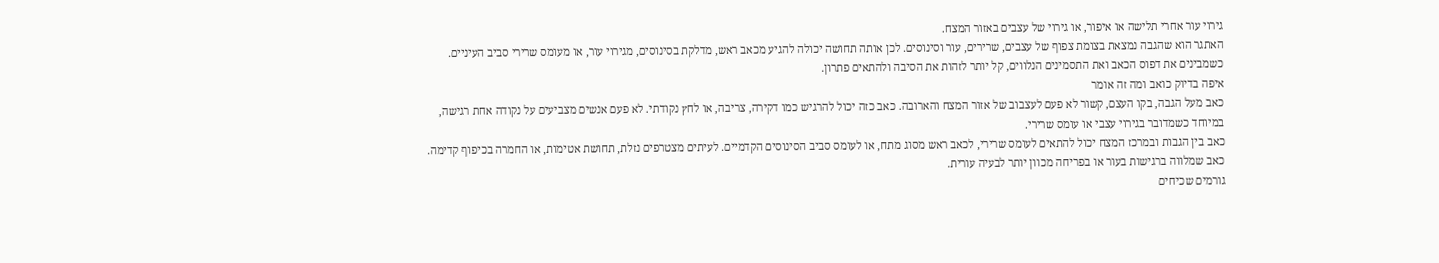גירוי עור אחרי תלישה או איפור, או גירוי של עצבים באזור המצח.
האתגר הוא שהגבה נמצאת בצומת צפוף של עצבים, שרירים, עור וסינוסים. לכן אותה תחושה יכולה להגיע מכאב ראש, מדלקת בסינוסים, מגירוי עור, או מעומס שרירי סביב העיניים. כשמבינים את דפוס הכאב ואת התסמינים הנלווים, קל יותר לזהות את הסיבה ולהתאים פתרון.
איפה בדיוק כואב ומה זה אומר
כאב מעל הגבה, בקו העצם, קשור לא פעם לעצבוב של אזור המצח והארובה. כאב כזה יכול להרגיש כמו דקירה, צריבה, או לחץ נקודתי. לא פעם אנשים מצביעים על נקודה אחת רגישה, במיוחד כשמדובר בגירוי עצבי או עומס שרירי.
כאב בין הגבות ובמרכז המצח יכול להתאים לעומס שרירי, לכאב ראש מסוג מתח, או לעומס סביב הסינוסים הקדמיים. לעיתים מצטרפים נזלת, תחושת אטימות, או החמרה בכיפוף קדימה. כאב שמלווה ברגישות בעור או בפריחה מכוון יותר לבעיה עורית.
גורמים שכיחים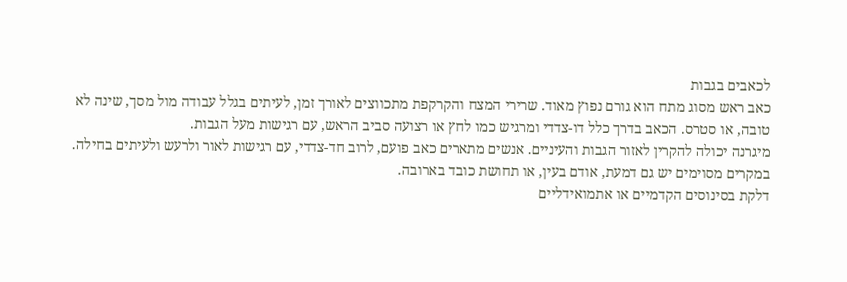לכאבים בגבות
כאב ראש מסוג מתח הוא גורם נפוץ מאוד. שרירי המצח והקרקפת מתכווצים לאורך זמן, לעיתים בגלל עבודה מול מסך, שינה לא טובה, או סטרס. הכאב בדרך כלל דו-צדדי ומרגיש כמו לחץ או רצועה סביב הראש, עם רגישות מעל הגבות.
מיגרנה יכולה להקרין לאזור הגבות והעיניים. אנשים מתארים כאב פועם, לרוב חד-צדדי, עם רגישות לאור ולרעש ולעיתים בחילה. במקרים מסוימים יש גם דמעת, אודם בעין, או תחושת כובד בארובה.
דלקת בסינוסים הקדמיים או אתמואידליים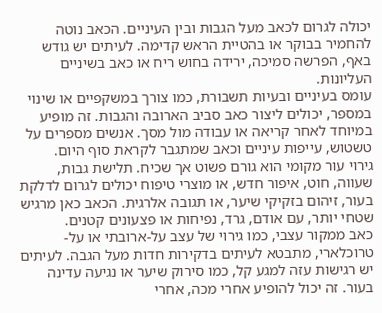יכולה לגרום לכאב מעל הגבות ובין העיניים. הכאב נוטה להחמיר בבוקר או בהטיית הראש קדימה. לעיתים יש גודש באף, הפרשה סמיכה, ירידה בחוש ריח או כאב בשיניים העליונות.
עומס בעיניים ובעיות תשבורת, כמו צורך במשקפיים או שינוי במספר, יכולים ליצור כאב סביב הארובה והגבות. זה מופיע במיוחד לאחר קריאה או עבודה מול מסך. אנשים מספרים על טשטוש, עייפות עיניים וכאב שמתגבר לקראת סוף היום.
גירוי עור מקומי הוא גורם פשוט אך שכיח. תלישת גבות, שעווה, חוט, איפור חדש, או מוצרי טיפוח יכולים לגרום לדלקת בעור, זיהום בזקיקי שיער, או תגובה אלרגית. הכאב כאן מרגיש שטחי יותר, עם אודם, גרד, נפיחות או פצעונים קטנים.
כאב ממקור עצבי, כמו גירוי של עצב על-ארובתי או על-טרוכלארי, מתבטא לעיתים בדקירות חדות מעל הגבה. לעיתים יש רגישות עזה למגע קל, כמו סירוק שיער או נגיעה עדינה בעור. זה יכול להופיע אחרי מכה, אחרי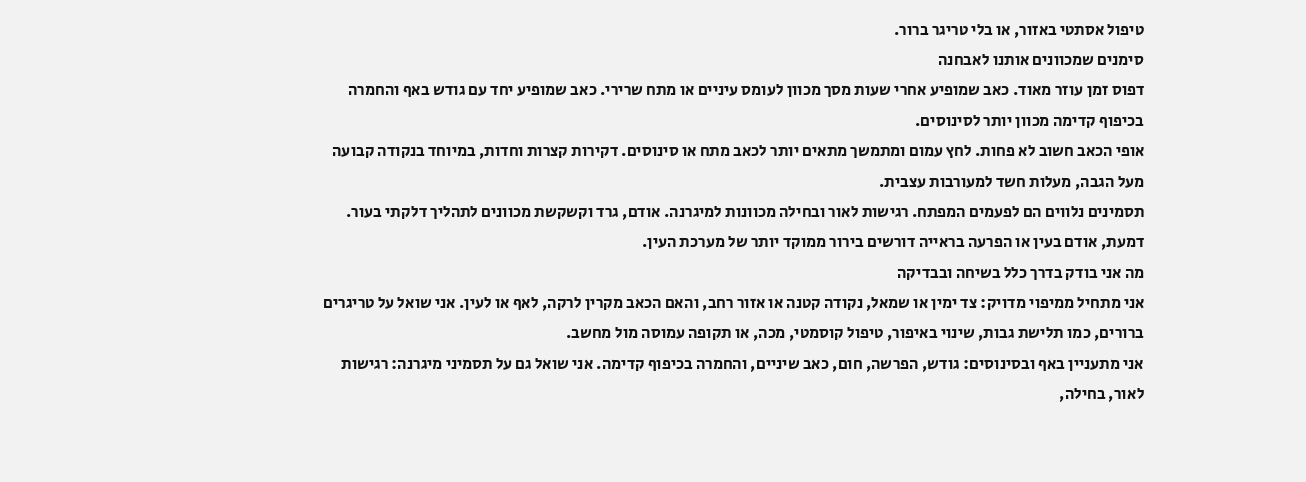טיפול אסתטי באזור, או בלי טריגר ברור.
סימנים שמכוונים אותנו לאבחנה
דפוס זמן עוזר מאוד. כאב שמופיע אחרי שעות מסך מכוון לעומס עיניים או מתח שרירי. כאב שמופיע יחד עם גודש באף והחמרה בכיפוף קדימה מכוון יותר לסינוסים.
אופי הכאב חשוב לא פחות. לחץ עמום ומתמשך מתאים יותר לכאב מתח או סינוסים. דקירות קצרות וחדות, במיוחד בנקודה קבועה מעל הגבה, מעלות חשד למעורבות עצבית.
תסמינים נלווים הם לפעמים המפתח. רגישות לאור ובחילה מכוונות למיגרנה. אודם, גרד וקשקשת מכוונים לתהליך דלקתי בעור. דמעת, אודם בעין או הפרעה בראייה דורשים בירור ממוקד יותר של מערכת העין.
מה אני בודק בדרך כלל בשיחה ובבדיקה
אני מתחיל ממיפוי מדויק: צד ימין או שמאל, נקודה קטנה או אזור רחב, והאם הכאב מקרין לרקה, לאף או לעין. אני שואל על טריגרים ברורים, כמו תלישת גבות, שינוי באיפור, טיפול קוסמטי, מכה, או תקופה עמוסה מול מחשב.
אני מתעניין באף ובסינוסים: גודש, הפרשה, חום, כאב שיניים, והחמרה בכיפוף קדימה. אני שואל גם על תסמיני מיגרנה: רגישות לאור, בחילה,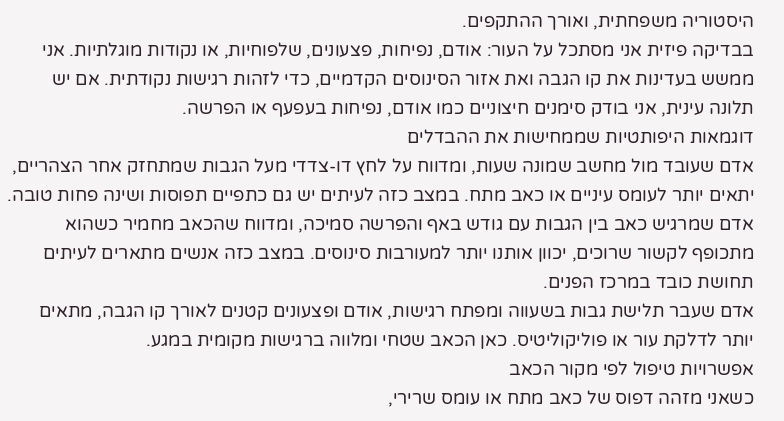היסטוריה משפחתית, ואורך ההתקפים.
בבדיקה פיזית אני מסתכל על העור: אודם, נפיחות, פצעונים, שלפוחיות, או נקודות מוגלתיות. אני ממשש בעדינות את קו הגבה ואת אזור הסינוסים הקדמיים, כדי לזהות רגישות נקודתית. אם יש תלונה עינית, אני בודק סימנים חיצוניים כמו אודם, נפיחות בעפעף או הפרשה.
דוגמאות היפותטיות שממחישות את ההבדלים
אדם שעובד מול מחשב שמונה שעות, ומדווח על לחץ דו-צדדי מעל הגבות שמתחזק אחר הצהריים, יתאים יותר לעומס עיניים או כאב מתח. במצב כזה לעיתים יש גם כתפיים תפוסות ושינה פחות טובה.
אדם שמרגיש כאב בין הגבות עם גודש באף והפרשה סמיכה, ומדווח שהכאב מחמיר כשהוא מתכופף לקשור שרוכים, יכוון אותנו יותר למעורבות סינוסים. במצב כזה אנשים מתארים לעיתים תחושת כובד במרכז הפנים.
אדם שעבר תלישת גבות בשעווה ומפתח רגישות, אודם ופצעונים קטנים לאורך קו הגבה, מתאים יותר לדלקת עור או פוליקוליטיס. כאן הכאב שטחי ומלווה ברגישות מקומית במגע.
אפשרויות טיפול לפי מקור הכאב
כשאני מזהה דפוס של כאב מתח או עומס שרירי,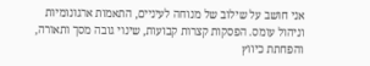אני חושב על שילוב של מנוחה לעיניים, התאמות ארגונומיות וניהול עומס. הפסקות קצרות קבועות, שינוי גובה מסך ותאורה, והפחתת כיווץ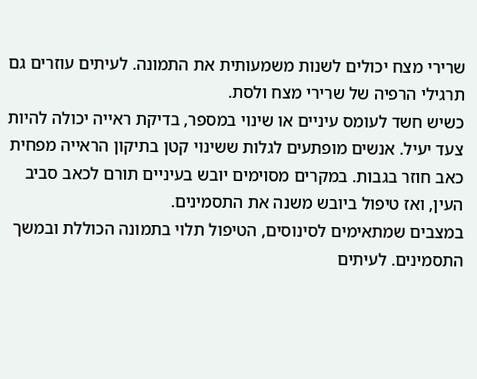שרירי מצח יכולים לשנות משמעותית את התמונה. לעיתים עוזרים גם תרגילי הרפיה של שרירי מצח ולסת.
כשיש חשד לעומס עיניים או שינוי במספר, בדיקת ראייה יכולה להיות צעד יעיל. אנשים מופתעים לגלות ששינוי קטן בתיקון הראייה מפחית כאב חוזר בגבות. במקרים מסוימים יובש בעיניים תורם לכאב סביב העין, ואז טיפול ביובש משנה את התסמינים.
במצבים שמתאימים לסינוסים, הטיפול תלוי בתמונה הכוללת ובמשך התסמינים. לעיתים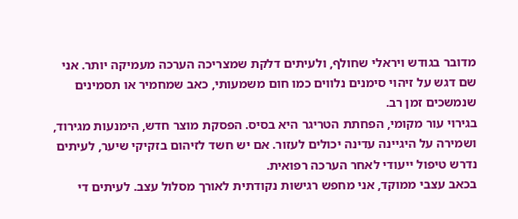מדובר בגודש ויראלי שחולף, ולעיתים דלקת שמצריכה הערכה מעמיקה יותר. אני שם דגש על זיהוי סימנים נלווים כמו חום משמעותי, כאב שמחמיר או תסמינים שנמשכים זמן רב.
בגירוי עור מקומי, הפחתת הטריגר היא בסיס. הפסקת מוצר חדש, הימנעות מגירוד, ושמירה על היגיינה עדינה יכולים לעזור. אם יש חשד לזיהום בזקיקי שיער, לעיתים נדרש טיפול ייעודי לאחר הערכה רפואית.
בכאב עצבי ממוקד, אני מחפש רגישות נקודתית לאורך מסלול עצב. לעיתים די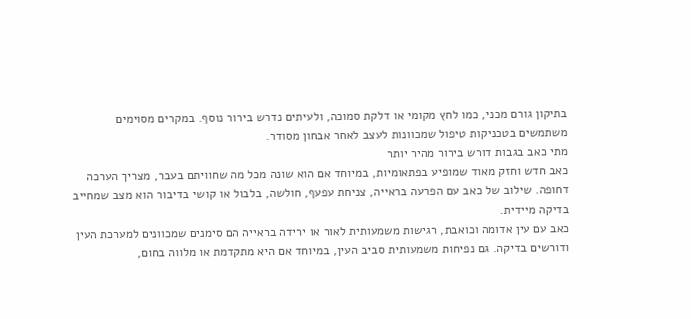בתיקון גורם מכני, כמו לחץ מקומי או דלקת סמוכה, ולעיתים נדרש בירור נוסף. במקרים מסוימים משתמשים בטכניקות טיפול שמכוונות לעצב לאחר אבחון מסודר.
מתי כאב בגבות דורש בירור מהיר יותר
כאב חדש וחזק מאוד שמופיע בפתאומיות, במיוחד אם הוא שונה מכל מה שחוויתם בעבר, מצריך הערכה דחופה. שילוב של כאב עם הפרעה בראייה, צניחת עפעף, חולשה, בלבול או קושי בדיבור הוא מצב שמחייב בדיקה מיידית.
כאב עם עין אדומה וכואבת, רגישות משמעותית לאור או ירידה בראייה הם סימנים שמכוונים למערכת העין ודורשים בדיקה. גם נפיחות משמעותית סביב העין, במיוחד אם היא מתקדמת או מלווה בחום,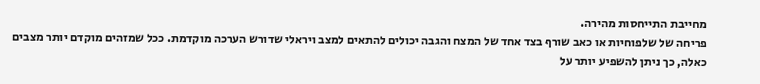מחייבת התייחסות מהירה.
פריחה של שלפוחיות או כאב שורף בצד אחד של המצח והגבה יכולים להתאים למצב ויראלי שדורש הערכה מוקדמת. ככל שמזהים מוקדם יותר מצבים כאלה, כך ניתן להשפיע יותר על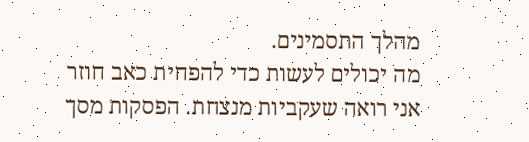מהלך התסמינים.
מה יכולים לעשות כדי להפחית כאב חוזר
אני רואה שעקביות מנצחת. הפסקות מסך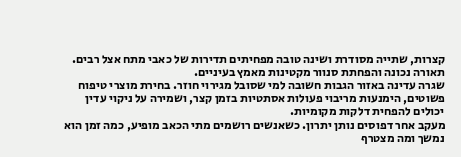קצרות, שתייה מסודרת ושינה טובה מפחיתים תדירות של כאבי מתח אצל רבים. תאורה נכונה והפחתת סנוור מקטינות מאמץ בעיניים.
שגרה עדינה באזור הגבות חשובה למי שסובל מגירוי חוזר. בחירת מוצרי טיפוח פשוטים, הימנעות מריבוי פעולות אסתטיות בזמן קצר, ושמירה על ניקוי עדין יכולים להפחית דלקות מקומיות.
מעקב אחר דפוסים נותן יתרון. כשאנשים רושמים מתי הכאב מופיע, כמה זמן הוא נמשך ומה מצטרף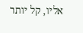אליו, קל יותר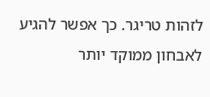לזהות טריגר. כך אפשר להגיע לאבחון ממוקד יותר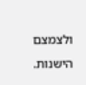ולצמצם הישנות.